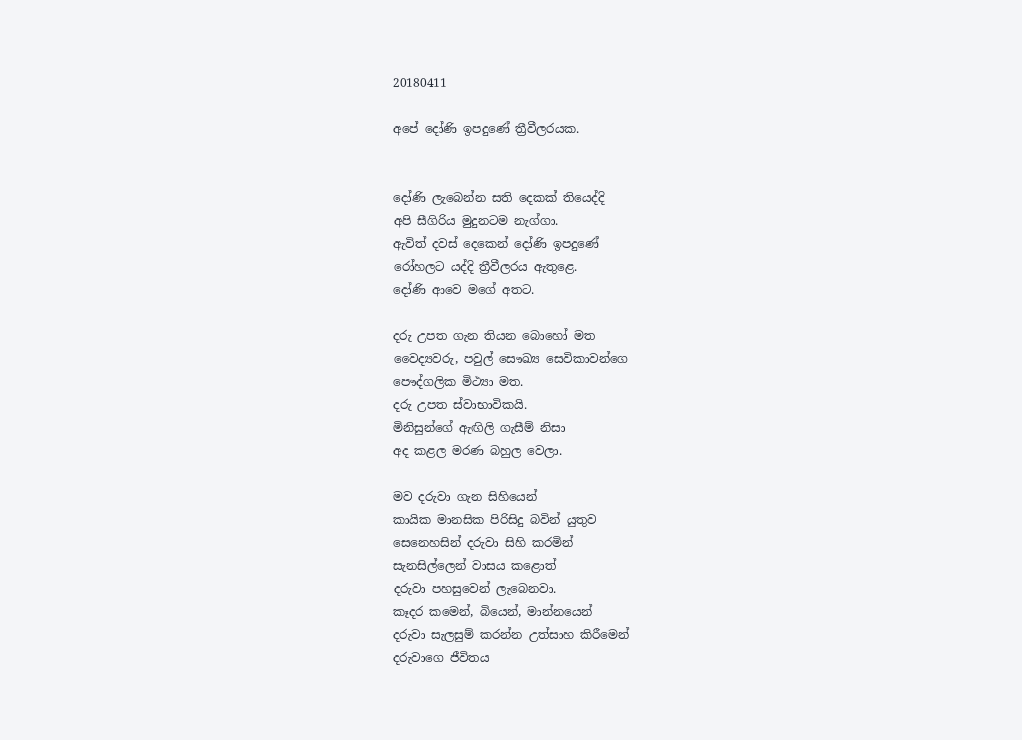20180411

අපේ දෝණි ඉපදුණේ ත්‍රීවීලරයක.


දෝණි ලැබෙන්න සති දෙකක් තියෙද්දි
අපි සීගිරිය මුදුනටම නැග්ගා.
ඇවිත් දවස් දෙකෙන් දෝණි ඉපදුණේ
රෝහලට යද්දි ත්‍රීවීලරය ඇතුළෙ.
දෝණි ආවෙ මගේ අතට.

දරු උපත ගැන තියන බොහෝ මත
වෛද්‍යවරු, පවුල් සෞඛ්‍ය සෙවිකාවන්ගෙ
පෞද්ගලික මිථ්‍යා මත.
දරු උපත ස්වාභාවිකයි.
මිනිසුන්ගේ ඇඟිලි ගැසීම් නිසා
අද කළල මරණ බහුල වෙලා.

මව දරුවා ගැන සිහියෙන්
කායික මානසික පිරිසිදු බවින් යුතුව
සෙනෙහසින් දරුවා සිහි කරමින්
සැනසිල්ලෙන් වාසය කළොත්
දරුවා පහසුවෙන් ලැබෙනවා.
කෑදර කමෙන්, බියෙන්, මාන්නයෙන්
දරුවා සැලසුම් කරන්න උත්සාහ කිරීමෙන්
දරුවාගෙ ජීවිතය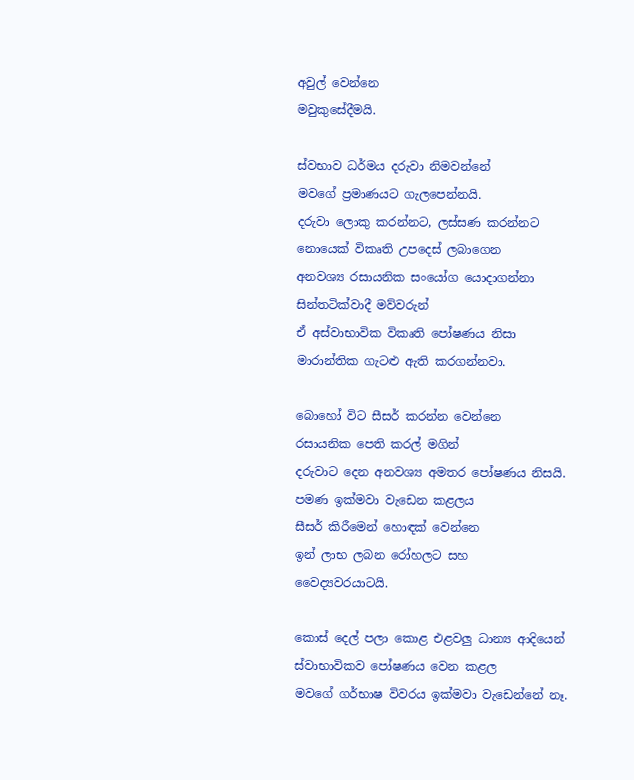අවුල් වෙන්නෙ
මවුකුසේදීමයි.

ස්වභාව ධර්මය දරුවා නිමවන්නේ
මවගේ ප්‍රමාණයට ගැලපෙන්නයි.
දරුවා ලොකු කරන්නට, ලස්සණ කරන්නට
නොයෙක් විකෘති උපදෙස් ලබාගෙන
අනවශ්‍ය රසායනික සංයෝග යොදාගන්නා
සින්තටික්වාදී මව්වරුන්
ඒ අස්වාභාවික විකෘති පෝෂණය නිසා
මාරාන්තික ගැටළු ඇති කරගන්නවා.

බොහෝ විට සීසර් කරන්න වෙන්නෙ
රසායනික පෙති කරල් මගින්
දරුවාට දෙන අනවශ්‍ය අමතර පෝෂණය නිසයි.
පමණ ඉක්මවා වැඩෙන කළලය
සීසර් කිරීමෙන් හොඳක් වෙන්නෙ
ඉන් ලාභ ලබන රෝහලට සහ
වෛද්‍යවරයාටයි.

කොස් දෙල් පලා කොළ එළවලු ධාන්‍ය ආදියෙන්
ස්වාභාවිකව පෝෂණය වෙන කළල
මවගේ ගර්භාෂ විවරය ඉක්මවා වැඩෙන්නේ නෑ.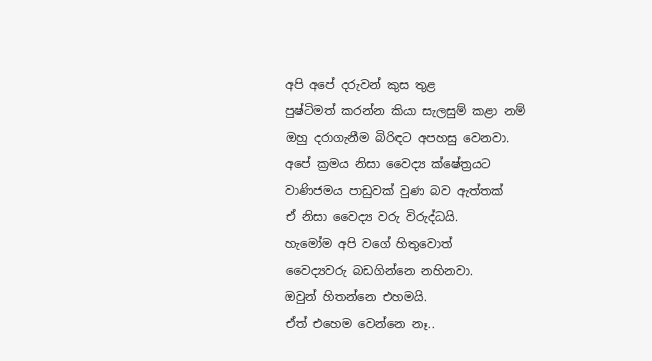අපි අපේ දරුවන් කුස තුළ
පුෂ්ටිමත් කරන්න කියා සැලසුම් කළා නම්
ඔහු දරාගැනීම බිරිඳට අපහසු වෙනවා.
අපේ ක්‍රමය නිසා වෛද්‍ය ක්ෂේත්‍රයට
වාණිජමය පාඩුවක් වුණ බව ඇත්තක්
ඒ නිසා වෛද්‍ය වරු විරුද්ධයි.
හැමෝම අපි වගේ හිතුවොත්
වෛද්‍යවරු බඩගින්නෙ නහිනවා.
ඔවුන් හිතන්නෙ එහමයි.
ඒත් එහෙම වෙන්නෙ නෑ..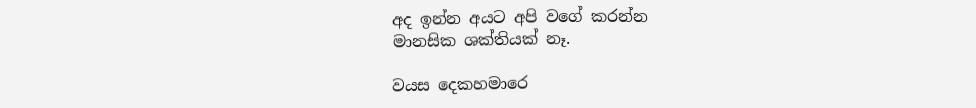අද ඉන්න අයට අපි වගේ කරන්න
මානසික ශක්තියක් නෑ.

වයස දෙකහමාරෙ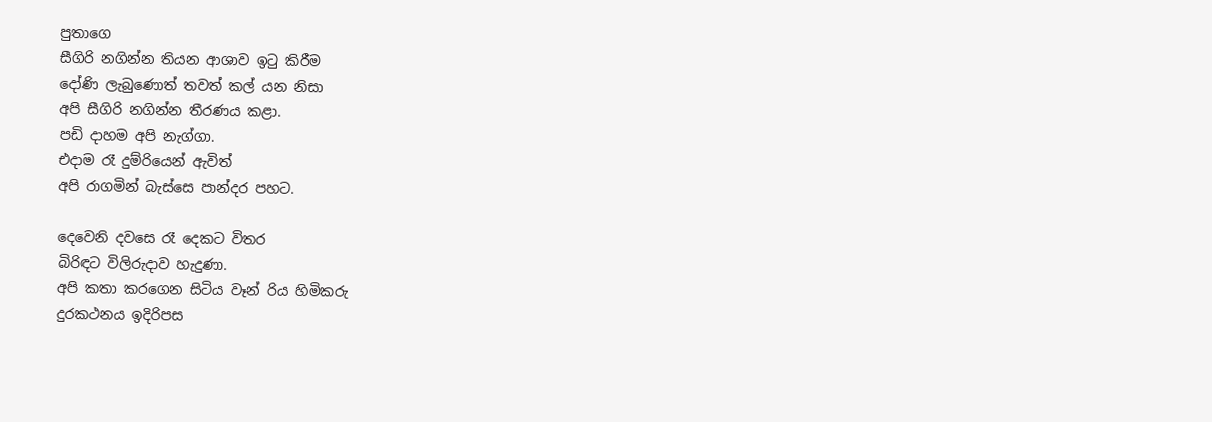පුතාගෙ
සීගිරි නගින්න තියන ආශාව ඉටු කිරීම
දෝණි ලැබුණොත් තවත් කල් යන නිසා
අපි සීගිරි නගින්න තීරණය කළා.
පඩි දාහම අපි නැග්ගා.
එදාම රෑ දුම්රියෙන් ඇවිත්
අපි රාගමින් බැස්සෙ පාන්දර පහට.

දෙවෙනි දවසෙ රෑ දෙකට විතර
බිරිඳට විලිරුදාව හැදුණා.
අපි කතා කරගෙන සිටිය වෑන් රිය හිමිකරු
දුරකථනය ඉදිරිපස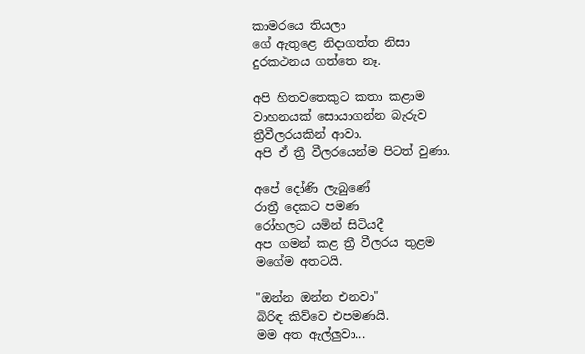කාමරයෙ තියලා
ගේ ඇතුළෙ නිදාගත්ත නිසා
දුරකථනය ගත්තෙ නෑ.

අපි හිතවතෙකුට කතා කළාම
වාහනයක් සොයාගන්න බැරුව
ත්‍රීවීලරයකින් ආවා.
අපි ඒ ත්‍රී වීලරයෙන්ම පිටත් වුණා.

අපේ දෝණි ලැබුණේ
රාත්‍රී දෙකට පමණ
රෝහලට යමින් සිටියදී
අප ගමන් කළ ත්‍රී වීලරය තුළම
මගේම අතටයි.

"ඔන්න ඔන්න එනවා"
බිරිඳ කිව්වෙ එපමණයි.
මම අත ඇල්ලුවා...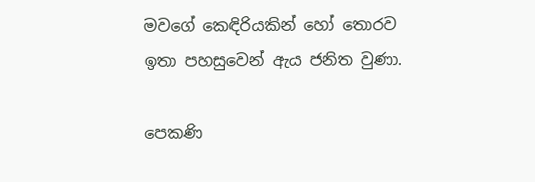මවගේ කෙඳිරියකින් හෝ තොරව
ඉතා පහසුවෙන් ඇය ජනිත වුණා.

පෙකණි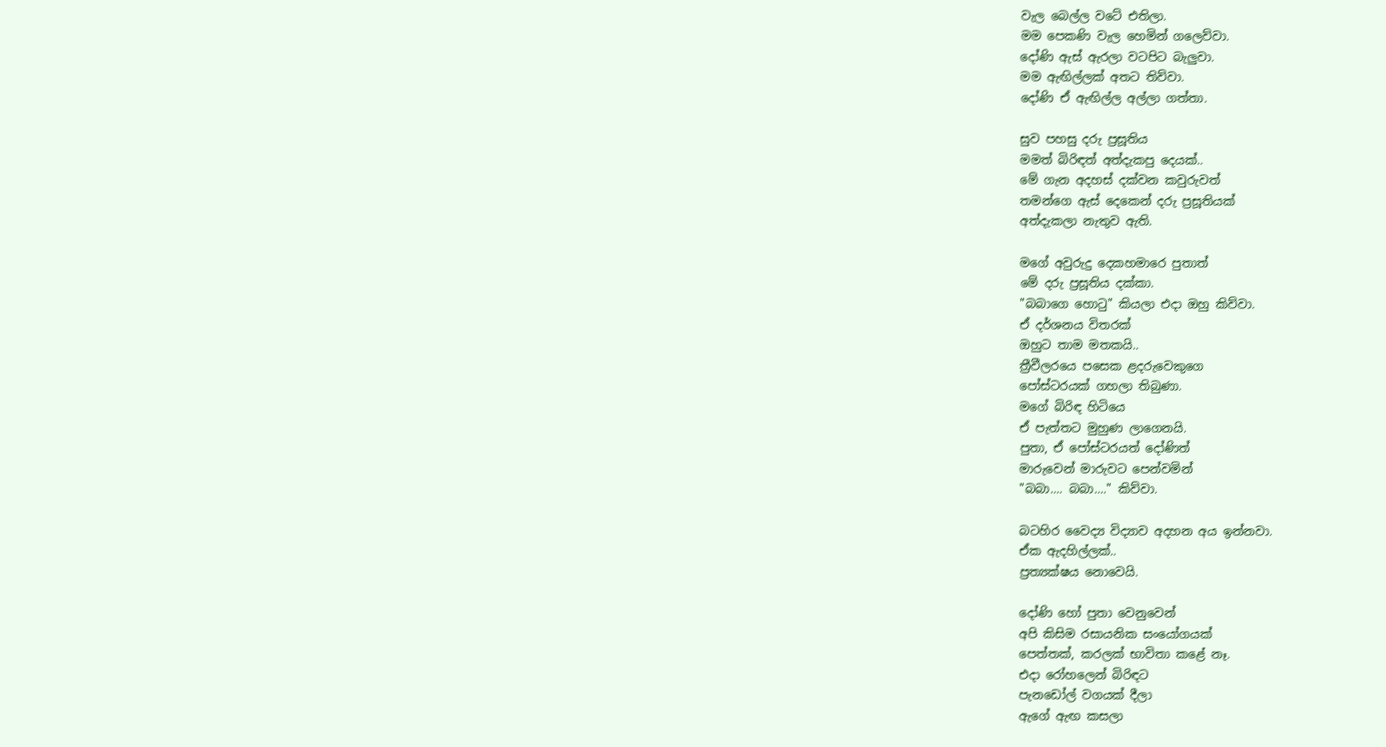වැල බෙල්ල වටේ එතිලා.
මම පෙකණි වැල හෙමින් ගලෙව්වා.
දෝණි ඇස් ඇරලා වටපිට බැලුවා.
මම ඇඟිල්ලක් අතට තිව්වා.
දෝණි ඒ ඇඟිල්ල අල්ලා ගත්තා.

සුව පහසු දරු ප්‍රසූතිය
මමත් බිරිඳත් අත්දැකපු දෙයක්..
මේ ගැන අදහස් දක්වන කවුරුවත්
තමන්ගෙ ඇස් දෙකෙන් දරු ප්‍රසූතියක්
අත්දැකලා නැතුව ඇති.

මගේ අවුරුදු දෙකහමාරෙ පුතාත්
මේ දරු ප්‍රසූතිය දක්කා.
"බබාගෙ හොටු" කියලා එදා ඔහු කිව්වා.
ඒ දර්ශනය විතරක්
ඔහුට තාම මතකයි..
ත්‍රීවීලරයෙ පසෙක ළදරුවෙකුගෙ
පෝස්ටරයක් ගහලා තිබුණා.
මගේ බිරිඳ හිටියෙ
ඒ පැත්තට මුහුණ ලාගෙනයි.
පුතා, ඒ පෝස්ටරයත් දෝණිත්
මාරුවෙන් මාරුවට පෙන්වමින්
"බබා.... බබා...." කිව්වා.

බටහිර වෛද්‍ය විද්‍යාව අදහන අය ඉන්නවා.
ඒක ඇදහිල්ලක්..
ප්‍රත්‍යක්ෂය නොවෙයි.

දෝණි හෝ පුතා වෙනුවෙන්
අපි කිසිම රසායනික සංයෝගයක්
පෙත්තක්, කරලක් භාවිතා කළේ නෑ.
එදා රෝහලෙන් බිරිඳට
පැනඩෝල් වගයක් දීලා
ඇගේ ඇඟ කසලා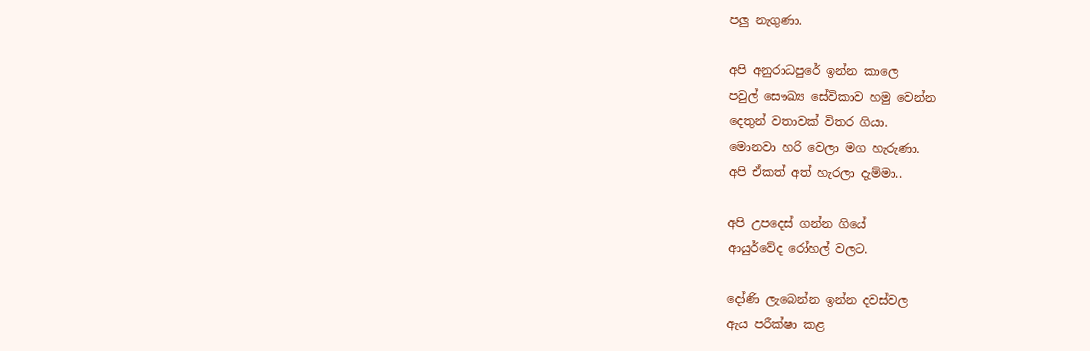පලු නැගුණා.

අපි අනුරාධපුරේ ඉන්න කාලෙ
පවුල් සෞඛ්‍ය සේවිකාව හමු වෙන්න
දෙතුන් වතාවක් විතර ගියා.
මොනවා හරි වෙලා මග හැරුණා.
අපි ඒකත් අත් හැරලා දැම්මා..

අපි උපදෙස් ගන්න ගියේ
ආයුර්වේද රෝහල් වලට.

දෝණි ලැබෙන්න ඉන්න දවස්වල
ඇය පරීක්ෂා කළ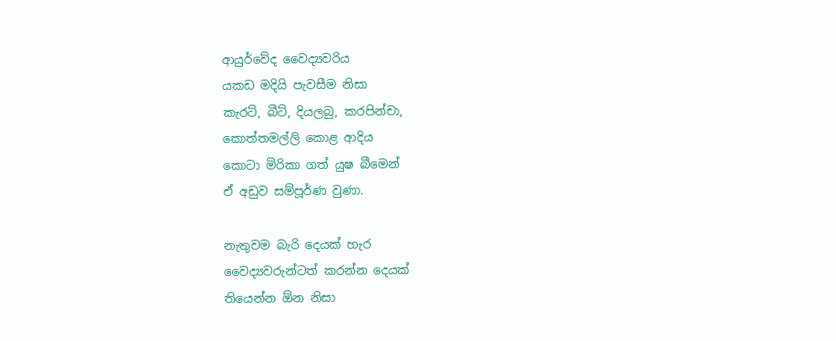ආයුර්වේද වෛද්‍යවරිය
යකඩ මදියි පැවසීම නිසා
කැරට්, බීට්, දියලබු, කරපින්චා,
කොත්තමල්ලි කොළ ආදිය
කොටා මිරිකා ගත් යුෂ බීමෙන්
ඒ අඩුව සම්පූර්ණ වුණා.

නැතුවම බැරි දෙයක් හැර
වෛද්‍යවරුන්ටත් කරන්න දෙයක්
තියෙන්න ඕන නිසා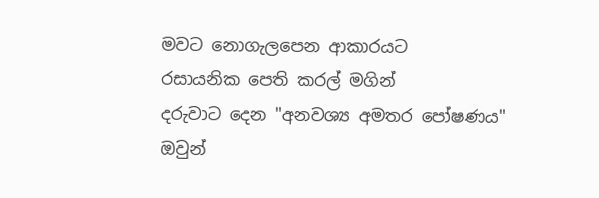මවට නොගැලපෙන ආකාරයට
රසායනික පෙති කරල් මගින්
දරුවාට දෙන "අනවශ්‍ය අමතර පෝෂණය"
ඔවුන්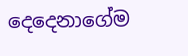දෙදෙනාගේම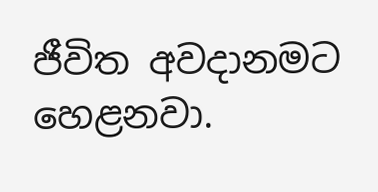ජීවිත අවදානමට හෙළනවා.